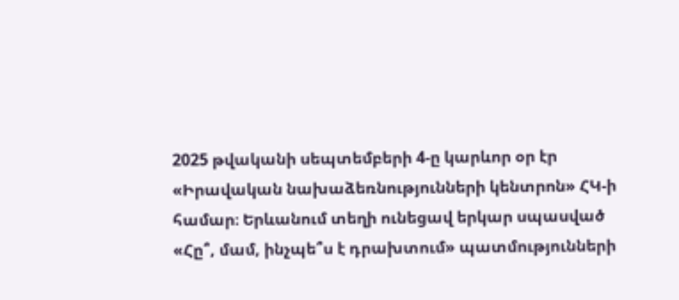2025 թվականի սեպտեմբերի 4-ը կարևոր օր էր «Իրավական նախաձեռնությունների կենտրոն» ՀԿ-ի համար։ Երևանում տեղի ունեցավ երկար սպասված «Հը՞, մամ, ինչպե՞ս է դրախտում» պատմությունների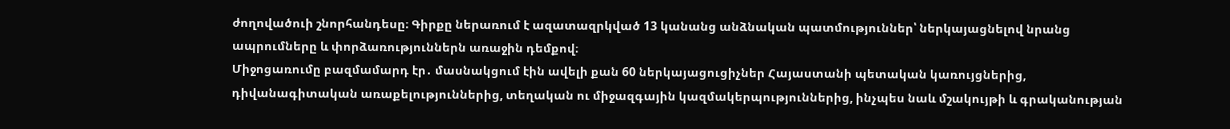ժողովածուի շնորհանդեսը։ Գիրքը ներառում է ազատազրկված 13 կանանց անձնական պատմություններ՝ ներկայացնելով նրանց ապրումները և փորձառություններն առաջին դեմքով։
Միջոցառումը բազմամարդ էր․ մասնակցում էին ավելի քան 60 ներկայացուցիչներ Հայաստանի պետական կառույցներից, դիվանագիտական առաքելություններից, տեղական ու միջազգային կազմակերպություններից, ինչպես նաև մշակույթի և գրականության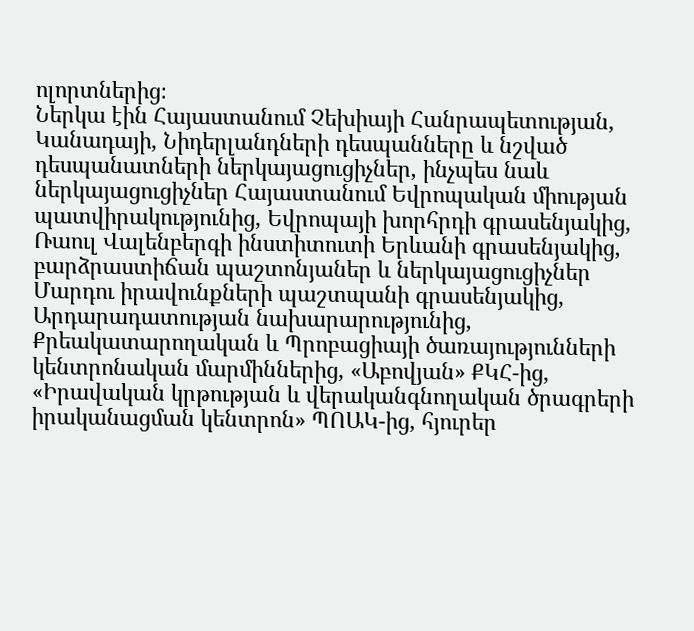ոլորտներից։
Ներկա էին Հայաստանում Չեխիայի Հանրապետության, Կանադայի, Նիդերլանդների դեսպանները և նշված դեսպանատների ներկայացուցիչներ, ինչպես նաև ներկայացուցիչներ Հայաստանում Եվրոպական միության պատվիրակությունից, Եվրոպայի խորհրդի գրասենյակից, Ռաուլ Վալենբերգի ինստիտուտի Երևանի գրասենյակից, բարձրաստիճան պաշտոնյաներ և ներկայացուցիչներ Մարդու իրավունքների պաշտպանի գրասենյակից, Արդարադատության նախարարությունից, Քրեակատարողական և Պրոբացիայի ծառայությունների կենտրոնական մարմիններից, «Աբովյան» ՔԿՀ-ից, «Իրավական կրթության և վերականգնողական ծրագրերի իրականացման կենտրոն» ՊՈԱԿ-ից, հյուրեր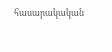հասարակական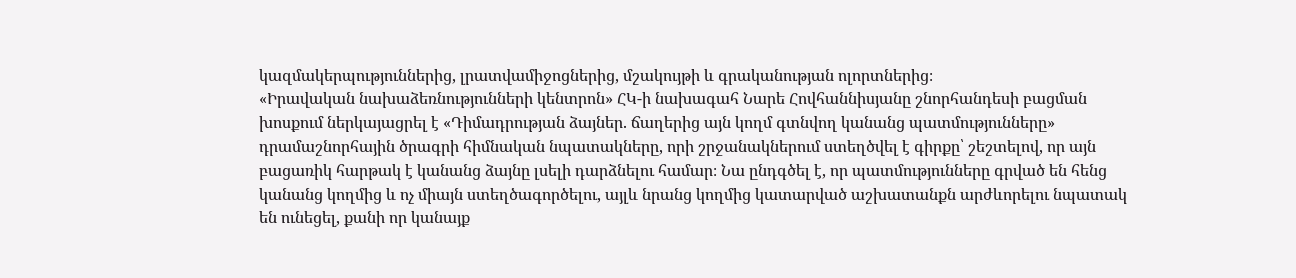կազմակերպություններից, լրատվամիջոցներից, մշակույթի և գրականության ոլորտներից։
«Իրավական նախաձեռնությունների կենտրոն» ՀԿ-ի նախագահ Նարե Հովհաննիսյանը շնորհանդեսի բացման խոսքում ներկայացրել է «Դիմադրության ձայներ. ճաղերից այն կողմ գտնվող կանանց պատմությունները» դրամաշնորհային ծրագրի հիմնական նպատակները, որի շրջանակներում ստեղծվել է գիրքը՝ շեշտելով, որ այն բացառիկ հարթակ է կանանց ձայնը լսելի դարձնելու համար։ Նա ընդգծել է, որ պատմությունները գրված են հենց կանանց կողմից և ոչ միայն ստեղծագործելու, այլև նրանց կողմից կատարված աշխատանքն արժևորելու նպատակ են ունեցել, քանի որ կանայք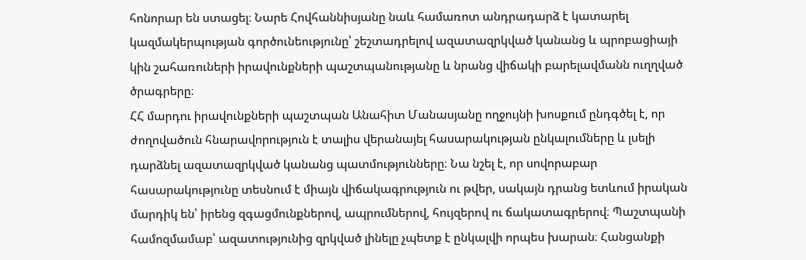հոնորար են ստացել։ Նարե Հովհաննիսյանը նաև համառոտ անդրադարձ է կատարել կազմակերպության գործունեությունը՝ շեշտադրելով ազատազրկված կանանց և պրոբացիայի կին շահառուների իրավունքների պաշտպանությանը և նրանց վիճակի բարելավմանն ուղղված ծրագրերը։
ՀՀ մարդու իրավունքների պաշտպան Անահիտ Մանասյանը ողջույնի խոսքում ընդգծել է, որ ժողովածուն հնարավորություն է տալիս վերանայել հասարակության ընկալումները և լսելի դարձնել ազատազրկված կանանց պատմությունները։ Նա նշել է, որ սովորաբար հասարակությունը տեսնում է միայն վիճակագրություն ու թվեր, սակայն դրանց ետևում իրական մարդիկ են՝ իրենց զգացմունքներով, ապրումներով, հույզերով ու ճակատագրերով։ Պաշտպանի համոզմամաբ՝ ազատությունից զրկված լինելը չպետք է ընկալվի որպես խարան։ Հանցանքի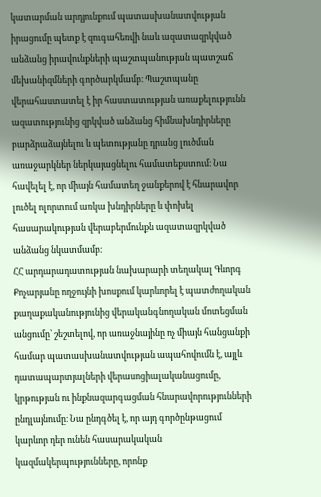կատարման արդյունքում պատասխանատվության իրացումը պետք է զուգահեռվի նաև ազատազրկված անձանց իրավունքների պաշտպանության պատշաճ մեխանիզմների գործարկմամբ։ Պաշտպանը վերահաստատել է իր հաստատության առաքելությունն ազատությունից զրկված անձանց հիմնախնդիրները բարձրաձայնելու և պետությանը դրանց լուծման առաջարկներ ներկայացնելու համատեքստում։ Նա հավելել է, որ միայն համատեղ ջանքերով է հնարավոր լուծել ոլորտում առկա խնդիրները և փոխել հասարակության վերաբերմունքն ազատազրկված անձանց նկատմամբ։
ՀՀ արդարադատության նախարարի տեղակալ Գևորգ Քոչարյանը ողջույնի խոսքում կարևորել է պատժողական քաղաքականությունից վերականգնողական մոտեցման անցումը՝ շեշտելով, որ առաջնայինը ոչ միայն հանցանքի համար պատասխանատվության ապահովումն է, այլև դատապարտյալների վերասոցիալականացումը, կրթության ու ինքնազարգացման հնարավորությունների ընդլայնումը։ Նա ընդգծել է, որ այդ գործընթացում կարևոր դեր ունեն հասարակական կազմակերպությունները, որոնք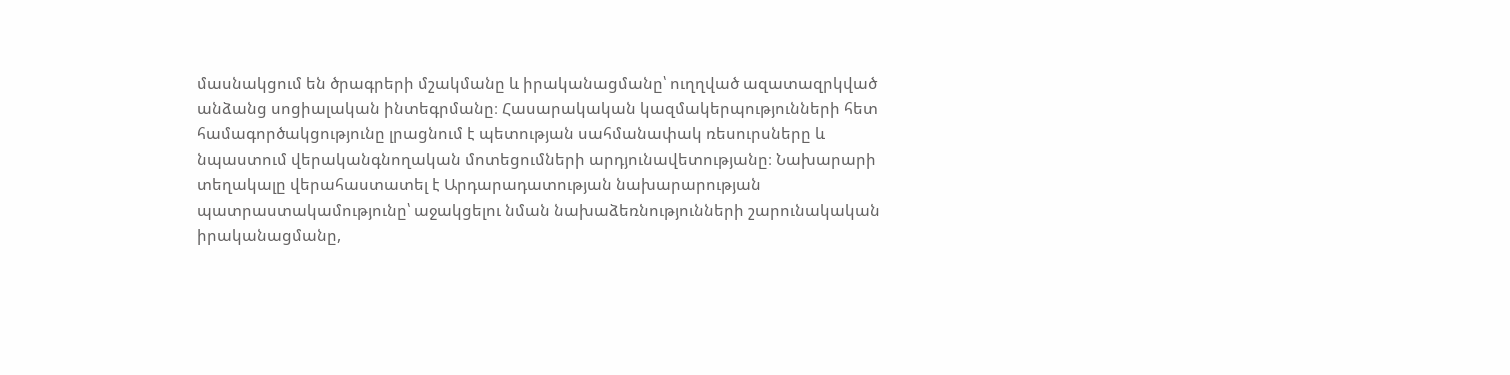մասնակցում են ծրագրերի մշակմանը և իրականացմանը՝ ուղղված ազատազրկված անձանց սոցիալական ինտեգրմանը։ Հասարակական կազմակերպությունների հետ համագործակցությունը լրացնում է պետության սահմանափակ ռեսուրսները և նպաստում վերականգնողական մոտեցումների արդյունավետությանը։ Նախարարի տեղակալը վերահաստատել է Արդարադատության նախարարության պատրաստակամությունը՝ աջակցելու նման նախաձեռնությունների շարունակական իրականացմանը,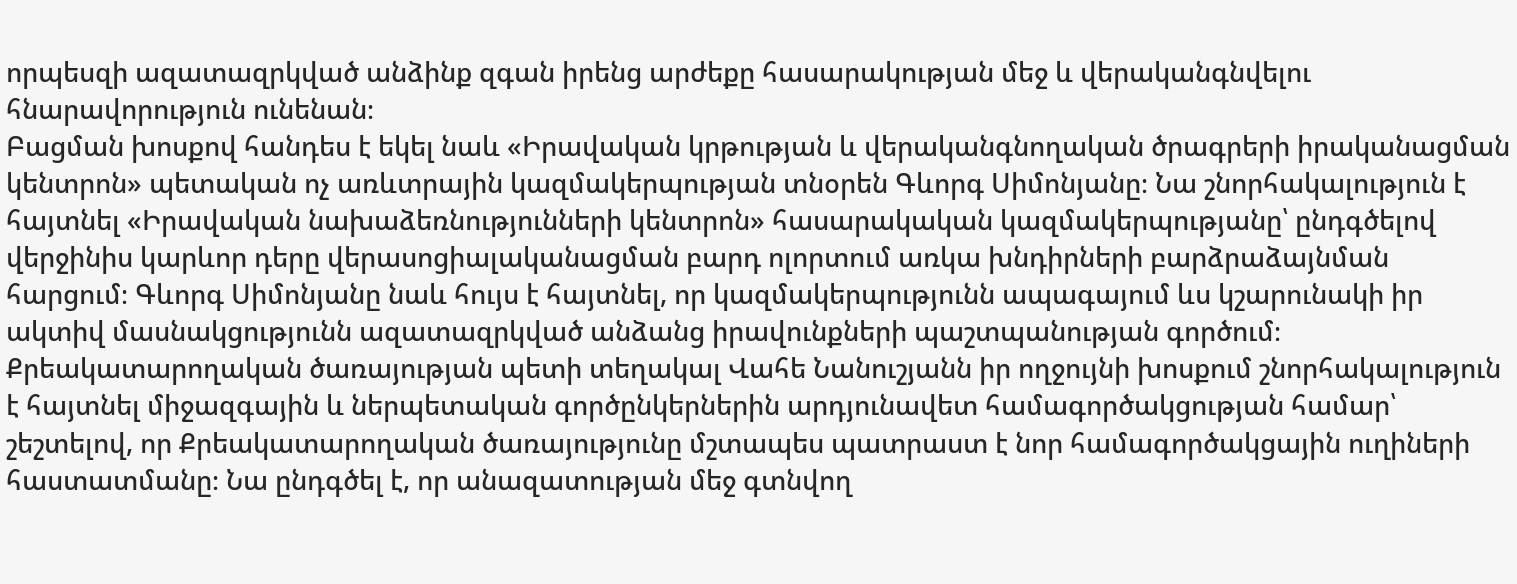որպեսզի ազատազրկված անձինք զգան իրենց արժեքը հասարակության մեջ և վերականգնվելու հնարավորություն ունենան։
Բացման խոսքով հանդես է եկել նաև «Իրավական կրթության և վերականգնողական ծրագրերի իրականացման կենտրոն» պետական ոչ առևտրային կազմակերպության տնօրեն Գևորգ Սիմոնյանը։ Նա շնորհակալություն է հայտնել «Իրավական նախաձեռնությունների կենտրոն» հասարակական կազմակերպությանը՝ ընդգծելով վերջինիս կարևոր դերը վերասոցիալականացման բարդ ոլորտում առկա խնդիրների բարձրաձայնման հարցում։ Գևորգ Սիմոնյանը նաև հույս է հայտնել, որ կազմակերպությունն ապագայում ևս կշարունակի իր ակտիվ մասնակցությունն ազատազրկված անձանց իրավունքների պաշտպանության գործում։
Քրեակատարողական ծառայության պետի տեղակալ Վահե Նանուշյանն իր ողջույնի խոսքում շնորհակալություն է հայտնել միջազգային և ներպետական գործընկերներին արդյունավետ համագործակցության համար՝ շեշտելով, որ Քրեակատարողական ծառայությունը մշտապես պատրաստ է նոր համագործակցային ուղիների հաստատմանը։ Նա ընդգծել է, որ անազատության մեջ գտնվող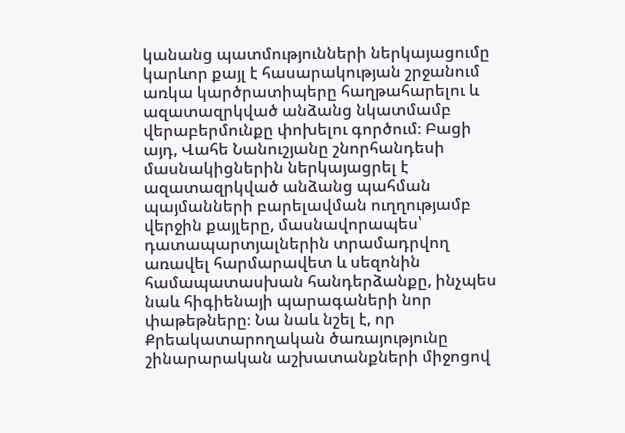կանանց պատմությունների ներկայացումը կարևոր քայլ է հասարակության շրջանում առկա կարծրատիպերը հաղթահարելու և ազատազրկված անձանց նկատմամբ վերաբերմունքը փոխելու գործում։ Բացի այդ, Վահե Նանուշյանը շնորհանդեսի մասնակիցներին ներկայացրել է ազատազրկված անձանց պահման պայմանների բարելավման ուղղությամբ վերջին քայլերը, մասնավորապես՝ դատապարտյալներին տրամադրվող առավել հարմարավետ և սեզոնին համապատասխան հանդերձանքը, ինչպես նաև հիգիենայի պարագաների նոր փաթեթները։ Նա նաև նշել է, որ Քրեակատարողական ծառայությունը շինարարական աշխատանքների միջոցով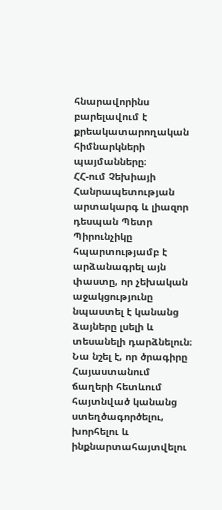հնարավորինս բարելավում է քրեակատարողական հիմնարկների պայմանները։
ՀՀ-ում Չեխիայի Հանրապետության արտակարգ և լիազոր դեսպան Պետր Պիրունչիկը հպարտությամբ է արձանագրել այն փաստը, որ չեխական աջակցությունը նպաստել է կանանց ձայները լսելի և տեսանելի դարձնելուն։ Նա նշել է, որ ծրագիրը Հայաստանում ճաղերի հետևում հայտնված կանանց ստեղծագործելու, խորհելու և ինքնարտահայտվելու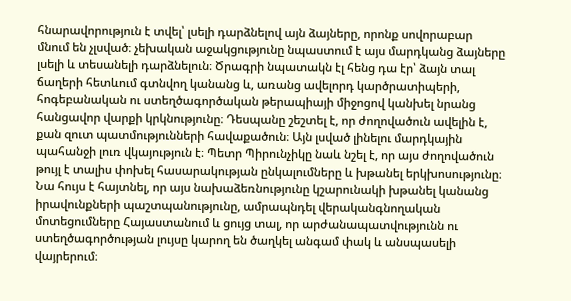հնարավորություն է տվել՝ լսելի դարձնելով այն ձայները, որոնք սովորաբար մնում են չլսված։ չեխական աջակցությունը նպաստում է այս մարդկանց ձայները լսելի և տեսանելի դարձնելուն։ Ծրագրի նպատակն էլ հենց դա էր՝ ձայն տալ ճաղերի հետևում գտնվող կանանց և, առանց ավելորդ կարծրատիպերի, հոգեբանական ու ստեղծագործական թերապիայի միջոցով կանխել նրանց հանցավոր վարքի կրկնությունը։ Դեսպանը շեշտել է, որ ժողովածուն ավելին է, քան զուտ պատմությունների հավաքածուն։ Այն լսված լինելու մարդկային պահանջի լուռ վկայություն է։ Պետր Պիրունչիկը նաև նշել է, որ այս ժողովածուն թույլ է տալիս փոխել հասարակության ընկալումները և խթանել երկխոսությունը։ Նա հույս է հայտնել, որ այս նախաձեռնությունը կշարունակի խթանել կանանց իրավունքների պաշտպանությունը, ամրապնդել վերականգնողական մոտեցումները Հայաստանում և ցույց տալ, որ արժանապատվությունն ու ստեղծագործության լույսը կարող են ծաղկել անգամ փակ և անսպասելի վայրերում։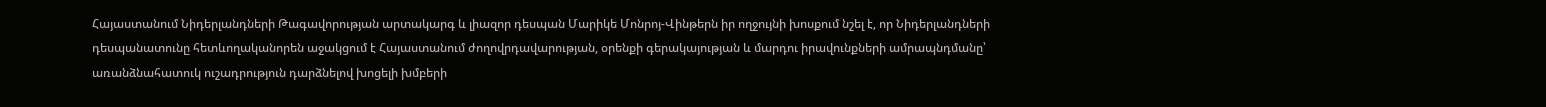Հայաստանում Նիդերլանդների Թագավորության արտակարգ և լիազոր դեսպան Մարիկե Մոնրոյ-Վինթերն իր ողջույնի խոսքում նշել է, որ Նիդերլանդների դեսպանատունը հետևողականորեն աջակցում է Հայաստանում ժողովրդավարության, օրենքի գերակայության և մարդու իրավունքների ամրապնդմանը՝ առանձնահատուկ ուշադրություն դարձնելով խոցելի խմբերի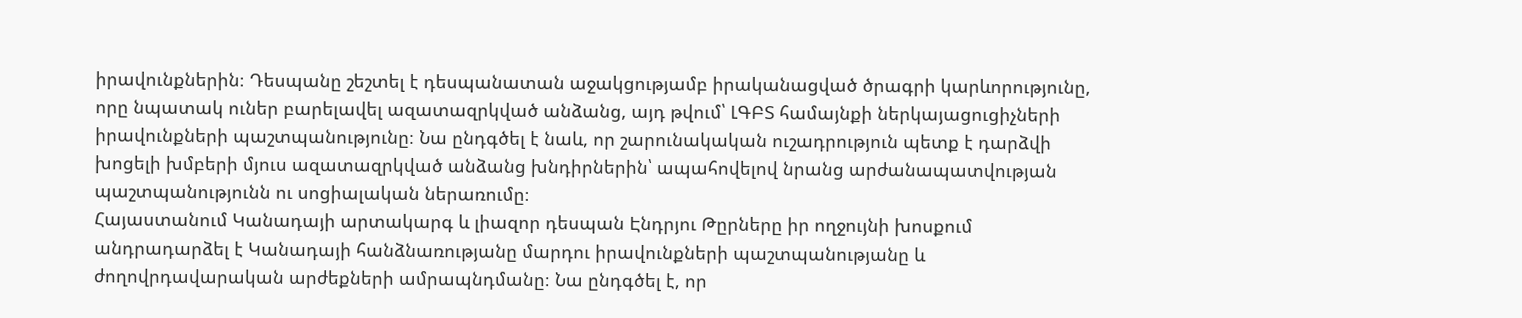իրավունքներին։ Դեսպանը շեշտել է դեսպանատան աջակցությամբ իրականացված ծրագրի կարևորությունը, որը նպատակ ուներ բարելավել ազատազրկված անձանց, այդ թվում՝ ԼԳԲՏ համայնքի ներկայացուցիչների իրավունքների պաշտպանությունը։ Նա ընդգծել է նաև, որ շարունակական ուշադրություն պետք է դարձվի խոցելի խմբերի մյուս ազատազրկված անձանց խնդիրներին՝ ապահովելով նրանց արժանապատվության պաշտպանությունն ու սոցիալական ներառումը։
Հայաստանում Կանադայի արտակարգ և լիազոր դեսպան Էնդրյու Թըրները իր ողջույնի խոսքում անդրադարձել է Կանադայի հանձնառությանը մարդու իրավունքների պաշտպանությանը և ժողովրդավարական արժեքների ամրապնդմանը։ Նա ընդգծել է, որ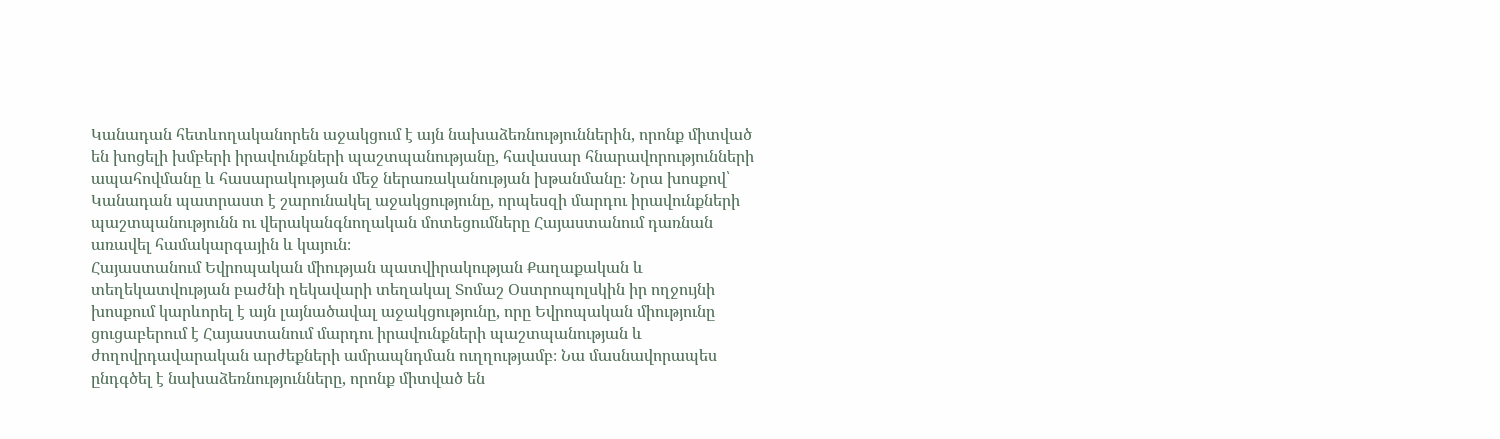Կանադան հետևողականորեն աջակցում է այն նախաձեռնություններին, որոնք միտված են խոցելի խմբերի իրավունքների պաշտպանությանը, հավասար հնարավորությունների ապահովմանը և հասարակության մեջ ներառականության խթանմանը։ Նրա խոսքով՝ Կանադան պատրաստ է շարունակել աջակցությունը, որպեսզի մարդու իրավունքների պաշտպանությունն ու վերականգնողական մոտեցումները Հայաստանում դառնան առավել համակարգային և կայուն։
Հայաստանում Եվրոպական միության պատվիրակության Քաղաքական և տեղեկատվության բաժնի ղեկավարի տեղակալ Տոմաշ Օստրոպոլսկին իր ողջույնի խոսքում կարևորել է այն լայնածավալ աջակցությունը, որը Եվրոպական միությունը ցուցաբերում է Հայաստանում մարդու իրավունքների պաշտպանության և ժողովրդավարական արժեքների ամրապնդման ուղղությամբ։ Նա մասնավորապես ընդգծել է նախաձեռնությունները, որոնք միտված են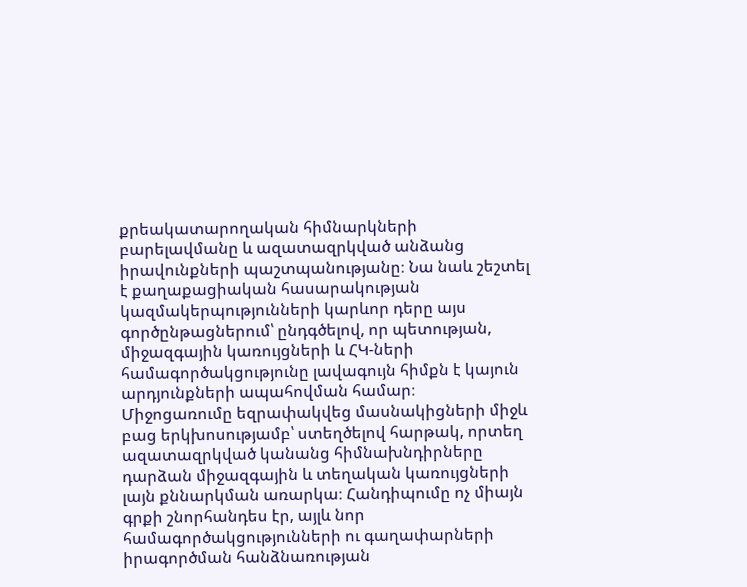քրեակատարողական հիմնարկների բարելավմանը և ազատազրկված անձանց իրավունքների պաշտպանությանը։ Նա նաև շեշտել է քաղաքացիական հասարակության կազմակերպությունների կարևոր դերը այս գործընթացներում՝ ընդգծելով, որ պետության, միջազգային կառույցների և ՀԿ-ների համագործակցությունը լավագույն հիմքն է կայուն արդյունքների ապահովման համար։
Միջոցառումը եզրափակվեց մասնակիցների միջև բաց երկխոսությամբ՝ ստեղծելով հարթակ, որտեղ ազատազրկված կանանց հիմնախնդիրները դարձան միջազգային և տեղական կառույցների լայն քննարկման առարկա։ Հանդիպումը ոչ միայն գրքի շնորհանդես էր, այլև նոր համագործակցությունների ու գաղափարների իրագործման հանձնառության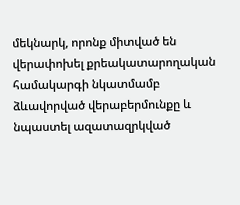մեկնարկ, որոնք միտված են վերափոխել քրեակատարողական համակարգի նկատմամբ ձևավորված վերաբերմունքը և նպաստել ազատազրկված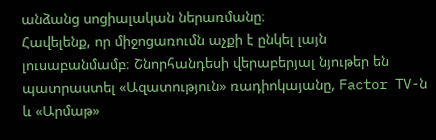անձանց սոցիալական ներառմանը։
Հավելենք, որ միջոցառումն աչքի է ընկել լայն լուսաբանմամբ։ Շնորհանդեսի վերաբերյալ նյութեր են պատրաստել «Ազատություն» ռադիոկայանը, Factor TV-ն և «Արմաթ»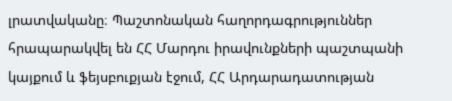լրատվականը։ Պաշտոնական հաղորդագրություններ հրապարակվել են ՀՀ Մարդու իրավունքների պաշտպանի կայքում և ֆեյսբուքյան էջում, ՀՀ Արդարադատության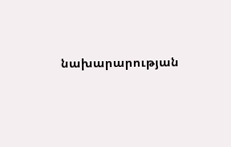նախարարության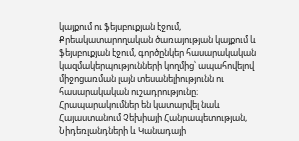կայքում ու ֆեյսբուքյան էջում, Քրեակատարողական ծառայության կայքում և ֆեյսբուքյան էջում, գործընկեր հասարակական կազմակերպությունների կողմից՝ ապահովելով միջոցառման լայն տեսանելիությունն ու հասարակական ուշադրությունը։ Հրապարակումներ են կատարվել նաև Հայաստանում Չեխիայի Հանրապետության, Նիդեռլանդների և Կանադայի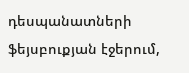դեսպանատների ֆեյսբուքյան էջերում,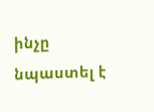ինչը նպաստել է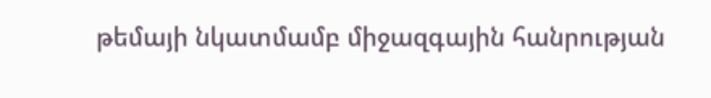թեմայի նկատմամբ միջազգային հանրության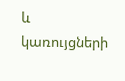և կառույցների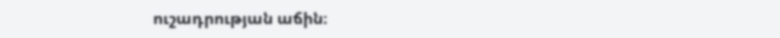ուշադրության աճին։